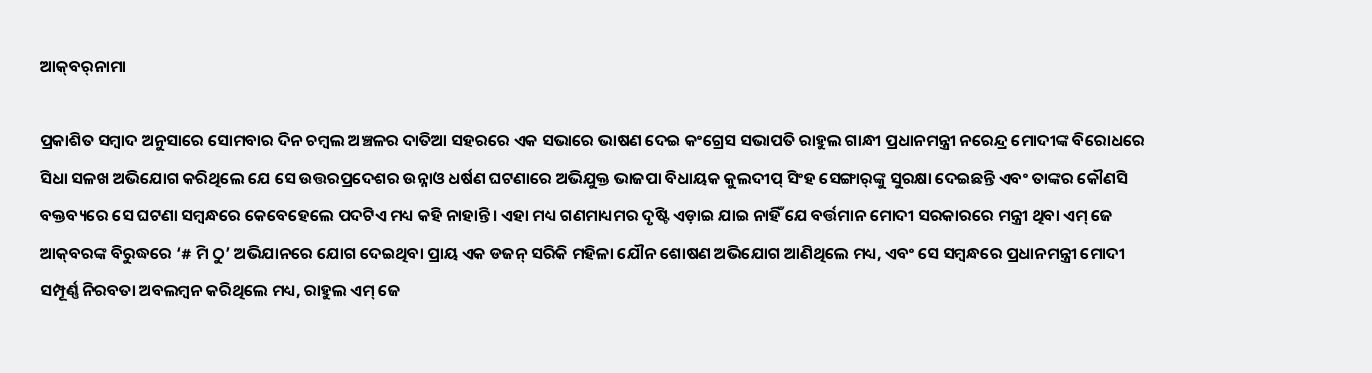ଆକ୍‌ବର୍‌ନାମା

ପ୍ରକାଶିତ ସମ୍ବାଦ ଅନୁସାରେ ସୋମବାର ଦିନ ଚମ୍ବଲ ଅଞ୍ଚଳର ଦାତିଆ ସହରରେ ଏକ ସଭାରେ ଭାଷଣ ଦେଇ କଂଗ୍ରେସ ସଭାପତି ରାହୁଲ ଗାନ୍ଧୀ ପ୍ରଧାନମନ୍ତ୍ରୀ ନରେନ୍ଦ୍ର ମୋଦୀଙ୍କ ବିରୋଧରେ ସିଧା ସଳଖ ଅଭିଯୋଗ କରିଥିଲେ ଯେ ସେ ଉତ୍ତରପ୍ରଦେଶର ଉନ୍ନାଓ ଧର୍ଷଣ ଘଟଣାରେ ଅଭିଯୁକ୍ତ ଭାଜପା ବିଧାୟକ କୁଲଦୀପ୍ ସିଂହ ସେଙ୍ଗାର୍‌ଙ୍କୁ ସୁରକ୍ଷା ଦେଇଛନ୍ତି ଏବଂ ତାଙ୍କର କୌଣସି ବକ୍ତବ୍ୟରେ ସେ ଘଟଣା ସମ୍ବନ୍ଧରେ କେବେହେଲେ ପଦଟିଏ ମଧ୍ୟ କହି ନାହାନ୍ତି। ଏହା ମଧ୍ୟ ଗଣମାଧ୍ୟମର ଦୃଷ୍ଟି ଏଡ଼ାଇ ଯାଇ ନାହିଁ ଯେ ବର୍ତ୍ତମାନ ମୋଦୀ ସରକାରରେ ମନ୍ତ୍ରୀ ଥିବା ଏମ୍ ଜେ ଆକ୍‌ବରଙ୍କ ବିରୁଦ୍ଧରେ ‘# ମି ଠୁ’ ଅଭିଯାନରେ ଯୋଗ ଦେଇଥିବା ପ୍ରାୟ ଏକ ଡଜନ୍ ସରିକି ମହିଳା ଯୌନ ଶୋଷଣ ଅଭିଯୋଗ ଆଣିଥିଲେ ମଧ୍ୟ, ଏବଂ ସେ ସମ୍ବନ୍ଧରେ ପ୍ରଧାନମନ୍ତ୍ରୀ ମୋଦୀ ସମ୍ପୂର୍ଣ୍ଣ ନିରବତା ଅବଲମ୍ବନ କରିଥିଲେ ମଧ୍ୟ, ରାହୁଲ ଏମ୍ ଜେ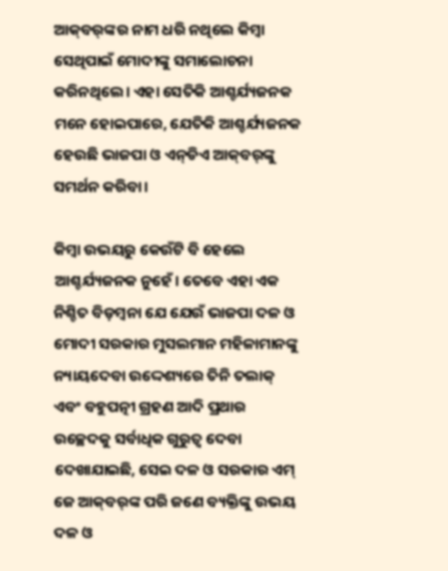ଆକ୍‌ବର୍‌ଙ୍କର ନାମ ଧରି ନଥିଲେ କିମ୍ବା ସେଥିପାଇଁ ମୋଦୀଙ୍କୁ ସମାଲୋଚନା କରିନଥିଲେ। ଏହା ସେତିକି ଆଶ୍ଚର୍ଯ୍ୟଜନକ ମନେ ହୋଇପାରେ, ଯେତିକି ଆଶ୍ଚର୍ଯ୍ୟଜନକ ହେଉଛି ଭାଜପା ଓ ଏନ୍‌ଡିଏ ଆକ୍‌ବର୍‌ଙ୍କୁ ସମର୍ଥନ କରିବା।

କିମ୍ବା ଉଭୟରୁ କେଉଁଟି ବି ହେଲେ ଆଶ୍ଚର୍ଯ୍ୟଜନକ ନୁହେଁ। ତେବେ ଏହା ଏକ ନିଶ୍ଚିତ ବିଡ଼ମ୍ବନା ଯେ ଯେଉଁ ଭାଜପା ଦଳ ଓ ମୋଦୀ ସରକାର ମୁସଲମାନ ମହିଳାମାନଙ୍କୁ ନ୍ୟାୟଦେବା ଉଦ୍ଦେଶ୍ୟରେ ତିନି ତଲାକ୍ ଏବଂ ବହୁପତ୍ନୀ ଗ୍ରହଣ ଆଦି ପ୍ରଥାର ଉଚ୍ଛେଦକୁ ସର୍ବାଧିକ ଗୁରୁତ୍ବ ଦେବା ଦେଖାଯାଇଛି, ସେଇ ଦଳ ଓ ସରକାର ଏମ୍ ଜେ ଆକ୍‌ବର୍‌ଙ୍କ ପରି ଜଣେ ବ୍ୟକ୍ତିଙ୍କୁ ଉଭୟ ଦଳ ଓ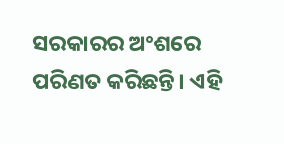ସରକାରର ଅଂଶରେ ପରିଣତ କରିଛନ୍ତି। ଏହି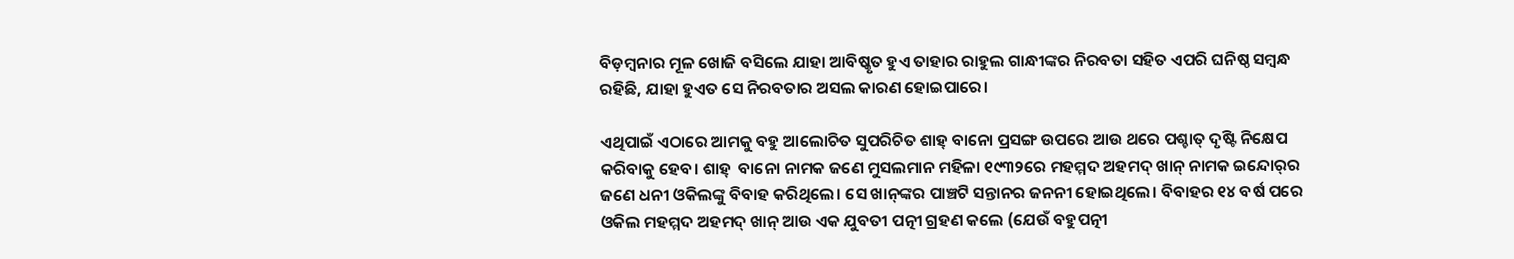ବିଡ଼ମ୍ବନାର ମୂଳ ଖୋଜି ବସିଲେ ଯାହା ଆବିଷ୍କୃତ ହୁଏ ତାହାର ରାହୁଲ ଗାନ୍ଧୀଙ୍କର ନିରବତା ସହିତ ଏପରି ଘନିଷ୍ଠ ସମ୍ବନ୍ଧ ରହିଛି, ଯାହା ହୁଏତ ସେ ନିରବତାର ଅସଲ କାରଣ ହୋଇପାରେ।

ଏଥିପାଇଁ ଏଠାରେ ଆମକୁ ବହୁ ଆଲୋଚିତ ସୁପରିଚିତ ଶାହ୍‌ ବାନୋ ପ୍ରସଙ୍ଗ ଉପରେ ଆଉ ଥରେ ପଶ୍ଚାତ୍ ଦୃଷ୍ଟି ନିକ୍ଷେପ କରିବାକୁ ହେବ। ଶାହ୍‌  ବାନୋ ନାମକ ଜଣେ ମୁସଲମାନ ମହିଳା ୧୯୩୨ରେ ମହମ୍ମଦ ଅହମଦ୍ ଖାନ୍ ନାମକ ଇନ୍ଦୋର୍‌ର ଜଣେ ଧନୀ ଓକିଲଙ୍କୁ ବିବାହ କରିଥିଲେ। ସେ ଖାନ୍‌ଙ୍କର ପାଞ୍ଚଟି ସନ୍ତାନର ଜନନୀ ହୋଇଥିଲେ। ବିବାହର ୧୪ ବର୍ଷ ପରେ ଓକିଲ ମହମ୍ମଦ ଅହମଦ୍ ଖାନ୍ ଆଉ ଏକ ଯୁବତୀ ପତ୍ନୀ ଗ୍ରହଣ କଲେ (ଯେଉଁ ବହୁପତ୍ନୀ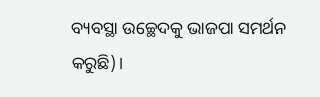ବ୍ୟବସ୍ଥା ଉଚ୍ଛେଦକୁ ଭାଜପା ସମର୍ଥନ କରୁଛି)।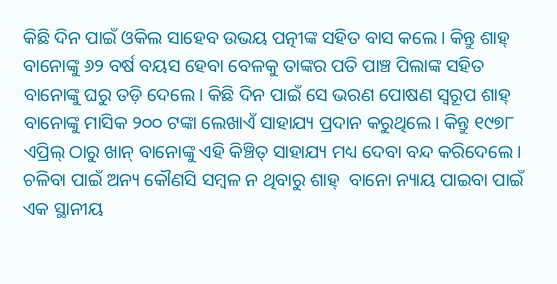କିଛି ଦିନ ପାଇଁ ଓକିଲ ସାହେବ ଉଭୟ ପତ୍ନୀଙ୍କ ସହିତ ବାସ କଲେ। କିନ୍ତୁ ଶାହ୍‌ ବାନୋଙ୍କୁ ୬୨ ବର୍ଷ ବୟସ ହେବା ବେଳକୁ ତାଙ୍କର ପତି ପାଞ୍ଚ ପିଲାଙ୍କ ସହିତ ବାନୋଙ୍କୁ ଘରୁ ତଡ଼ି ଦେଲେ। କିଛି ଦିନ ପାଇଁ ସେ ଭରଣ ପୋଷଣ ସ୍ବରୂପ ଶାହ୍‌  ବାନୋଙ୍କୁ ମାସିକ ୨୦୦ ଟଙ୍କା ଲେଖାଏଁ ସାହାଯ୍ୟ ପ୍ରଦାନ କରୁଥିଲେ। କିନ୍ତୁ ୧୯୭୮ ଏପ୍ରିଲ୍‌ ଠାରୁ ଖାନ୍ ବାନୋଙ୍କୁ ଏହି କିଞ୍ଚିତ୍ ସାହାଯ୍ୟ ମଧ୍ୟ ଦେବା ବନ୍ଦ କରିଦେଲେ। ଚଳିବା ପାଇଁ ଅନ୍ୟ କୌଣସି ସମ୍ବଳ ନ ଥିବାରୁ ଶାହ୍‌  ବାନୋ ନ୍ୟାୟ ପାଇବା ପାଇଁ ଏକ ସ୍ଥାନୀୟ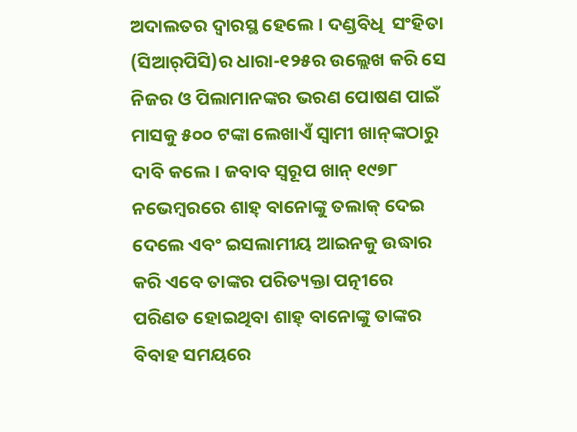ଅଦାଲତର ଦ୍ବାରସ୍ଥ ହେଲେ। ଦଣ୍ଡବିଧି  ସଂହିତା (ସିଆର୍‌ପିସି)ର ଧାରା-୧୨୫ର ଉଲ୍ଲେଖ କରି ସେ ନିଜର ଓ ପିଲାମାନଙ୍କର ଭରଣ ପୋଷଣ ପାଇଁ ମାସକୁ ୫୦୦ ଟଙ୍କା ଲେଖାଏଁ ସ୍ବାମୀ ଖାନ୍‌ଙ୍କଠାରୁ ଦାବି କଲେ। ଜବାବ ସ୍ବରୂପ ଖାନ୍ ୧୯୭୮ ନଭେମ୍ବରରେ ଶାହ୍ ବାନୋଙ୍କୁ ତଲାକ୍ ଦେଇ ଦେଲେ ଏବଂ ଇସଲାମୀୟ ଆଇନକୁ ଉଦ୍ଧାର କରି ଏବେ ତାଙ୍କର ପରିତ୍ୟକ୍ତା ପତ୍ନୀରେ ପରିଣତ ହୋଇଥିବା ଶାହ୍ ବାନୋଙ୍କୁ ତାଙ୍କର ବିବାହ ସମୟରେ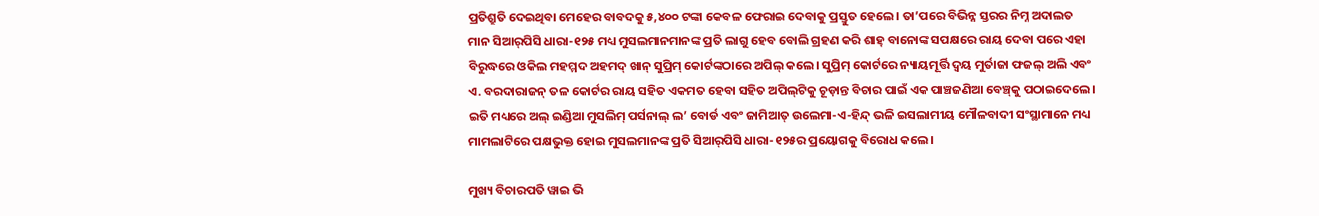ପ୍ରତିଶ୍ରୁତି ଦେଇଥିବା ମେହେର ବାବଦକୁ ୫,୪୦୦ ଟଙ୍କା କେବଳ ଫେରାଇ ଦେବାକୁ ପ୍ରସ୍ତୁତ ହେଲେ। ତା’ପରେ ବିଭିନ୍ନ ସ୍ତରର ନିମ୍ନ ଅଦାଲତ ମାନ ସିଆର୍‌ପିସି ଧାରା-୧୨୫ ମଧ୍ୟ ମୁସଲମାନମାନଙ୍କ ପ୍ରତି ଲାଗୁ ହେବ ବୋଲି ଗ୍ରହଣ କରି ଶାହ୍ ବାନୋଙ୍କ ସପକ୍ଷରେ ରାୟ ଦେବା ପରେ ଏହା ବିରୁଦ୍ଧରେ ଓକିଲ ମହମ୍ମଦ ଅହମଦ୍ ଖାନ୍ ସୁପ୍ରିମ୍ କୋର୍ଟଙ୍କଠାରେ ଅପିଲ୍ କଲେ। ସୁପ୍ରିମ୍ କୋର୍ଟରେ ନ୍ୟାୟମୂର୍ତ୍ତି ଦ୍ବୟ ମୁର୍ତାଜା ଫଜଲ୍ ଅଲି ଏବଂ ଏ. ବରଦାରାଜନ୍ ତଳ କୋର୍ଟର ରାୟ ସହିତ ଏକମତ ହେବା ସହିତ ଅପିଲ୍‌ଟିକୁ ଚୂଡ଼ାନ୍ତ ବିଚାର ପାଇଁ ଏକ ପାଞ୍ଚଜଣିଆ ବେଞ୍ଚ୍‌କୁ ପଠାଇଦେଲେ। ଇତି ମଧ୍ୟରେ ଅଲ୍ ଇଣ୍ଡିଆ ମୁସଲିମ୍ ପର୍ସନାଲ୍ ଲ’ ବୋର୍ଡ ଏବଂ ଜାମିଆତ୍ ଉଲେମା-ଏ-ହିନ୍ଦ୍ ଭଳି ଇସଲାମୀୟ ମୌଳବାଦୀ ସଂସ୍ଥାମାନେ ମଧ୍ୟ ମାମଲାଟିରେ ପକ୍ଷଭୁକ୍ତ ହୋଇ ମୁସଲମାନଙ୍କ ପ୍ରତି ସିଆର୍‌ପିସି ଧାରା-୧୨୫ର ପ୍ରୟୋଗକୁ ବିରୋଧ କଲେ।

ମୁଖ୍ୟ ବିଚାରପତି ୱାଇ ଭି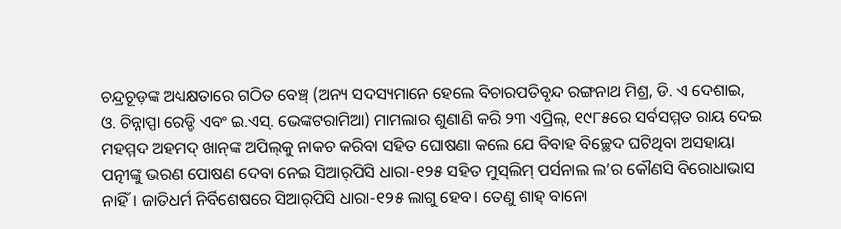ଚନ୍ଦ୍ରଚୂଡ଼ଙ୍କ ଅଧ୍ୟକ୍ଷତାରେ ଗଠିତ ବେଞ୍ଚ୍‌ (ଅନ୍ୟ ସଦସ୍ୟମାନେ ହେଲେ ବିଚାରପତିବୃନ୍ଦ ରଙ୍ଗନାଥ ମିଶ୍ର, ଡି. ଏ ଦେଶାଇ, ଓ. ଚିନ୍ନାପ୍ପା ରେଡ୍ଡି ଏବଂ ଇ.ଏସ୍. ଭେଙ୍କଟରାମିଆ) ମାମଲାର ଶୁଣାଣି କରି ୨୩ ଏପ୍ରିଲ୍, ୧୯୮୫ରେ ସର୍ବସମ୍ମତ ରାୟ ଦେଇ ମହମ୍ମଦ ଅହମଦ୍ ଖାନ୍‌ଙ୍କ ଅପିଲ୍‌କୁ ନାକଚ କରିବା ସହିତ ଘୋଷଣା କଲେ ଯେ ବିବାହ ବିଚ୍ଛେଦ ଘଟିଥିବା ଅସହାୟା ପତ୍ନୀଙ୍କୁ ଭରଣ ପୋଷଣ ଦେବା ନେଇ ସିଆର୍‌ପିସି ଧାରା-୧୨୫ ସହିତ ମୁସ୍‌ଲିମ୍ ପର୍ସନାଲ ଲ’ର କୌଣସି ବିରୋଧାଭାସ ନାହିଁ। ଜାତିଧର୍ମ ନିର୍ବିଶେଷରେ ସିଆର୍‌ପିସି ଧାରା-୧୨୫ ଲାଗୁ ହେବ। ତେଣୁ ଶାହ୍ ବାନୋ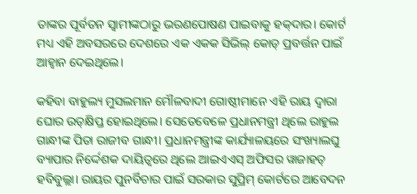ତାଙ୍କର ପୂର୍ବତନ ସ୍ବାମୀଙ୍କଠାରୁ ଭରଣପୋଷଣ ପାଇବାକୁ ହକ୍‌ଦାର। କୋର୍ଟ ମଧ୍ୟ ଏହି ଅବସରରେ ଦେଶରେ ଏକ ଏକକ ସିଭିଲ୍ କୋଡ୍ ପ୍ରବର୍ତ୍ତନ ପାଇଁ ଆହ୍ବାନ ଦେଇଥିଲେ।

କହିବା ବାହୁଲ୍ୟ ମୁସଲମାନ ମୌଳବାଦୀ ଗୋଷ୍ଠୀମାନେ ଏହି ରାୟ ଦ୍ବାରା ଘୋର ଉତ୍‌କ୍ଷିପ୍ତ ହୋଇଥିଲେ। ସେତେବେଳେ ପ୍ରଧାନମନ୍ତ୍ରୀ ଥିଲେ ରାହୁଲ ଗାନ୍ଧୀଙ୍କ ପିତା ରାଜୀବ ଗାନ୍ଧୀ। ପ୍ରଧାନମନ୍ତ୍ରୀଙ୍କ କାର୍ଯ୍ୟାଳୟରେ ସଂଖ୍ୟାଲଘୁ ବ୍ୟାପାର ନିର୍ଦ୍ଦେଶକ ଦାୟିତ୍ବରେ ଥିଲେ ଆଇଏଏସ୍ ଅଫିସର ୱାଜାହତ୍ ହବିବୁଲ୍ଲା। ରାୟର ପୁନର୍ବିଚାର ପାଇଁ ସରକାର ସୁପ୍ରିମ୍ କୋର୍ଟରେ ଆବେଦନ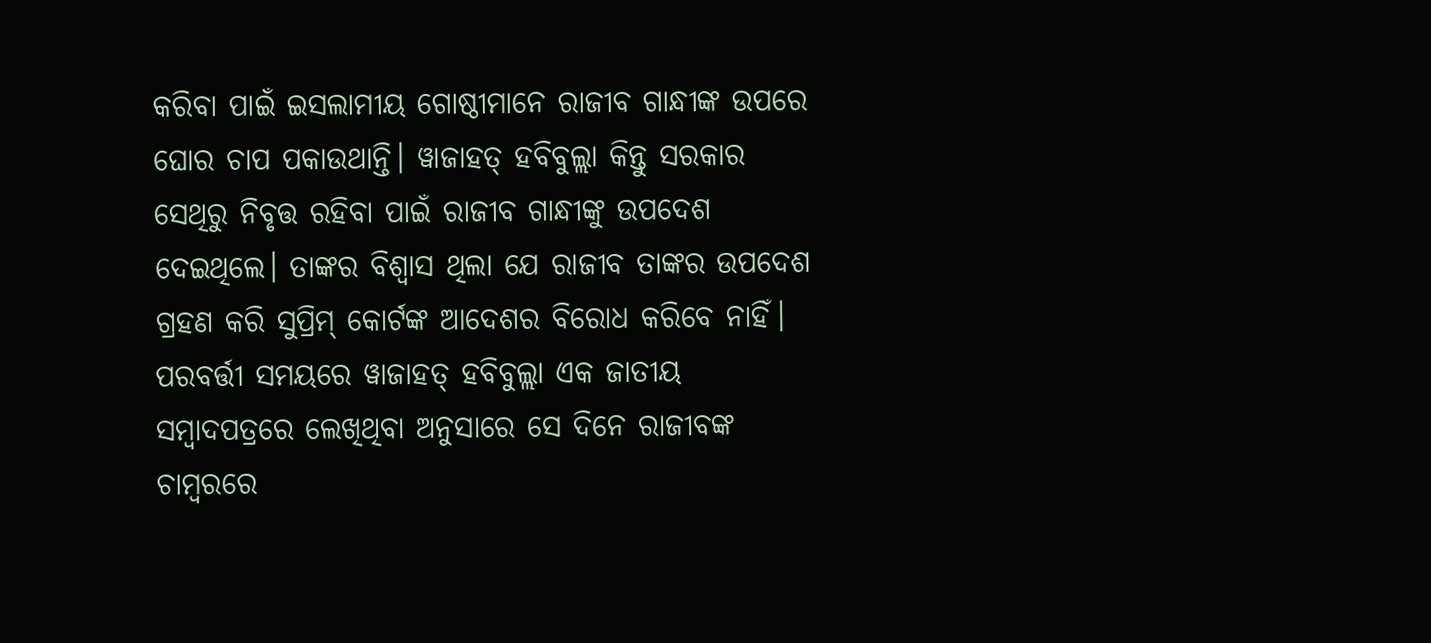କରିବା ପାଇଁ ଇସଲାମୀୟ ଗୋଷ୍ଠୀମାନେ ରାଜୀବ ଗାନ୍ଧୀଙ୍କ ଉପରେ ଘୋର ଚାପ ପକାଉଥାନ୍ତି। ୱାଜାହତ୍ ହବିବୁଲ୍ଲା କିନ୍ତୁ ସରକାର ସେଥିରୁ ନିବୃତ୍ତ ରହିବା ପାଇଁ ରାଜୀବ ଗାନ୍ଧୀଙ୍କୁ ଉପଦେଶ ଦେଇଥିଲେ। ତାଙ୍କର ବିଶ୍ବାସ ଥିଲା ଯେ ରାଜୀବ ତାଙ୍କର ଉପଦେଶ ଗ୍ରହଣ କରି ସୁପ୍ରିମ୍ କୋର୍ଟଙ୍କ ଆଦେଶର ବିରୋଧ କରିବେ ନାହିଁ। ପରବର୍ତ୍ତୀ ସମୟରେ ୱାଜାହତ୍ ହବିବୁଲ୍ଲା ଏକ ଜାତୀୟ ସମ୍ବାଦପତ୍ରରେ ଲେଖିଥିବା ଅନୁସାରେ ସେ ଦିନେ ରାଜୀବଙ୍କ ଚାମ୍ବରରେ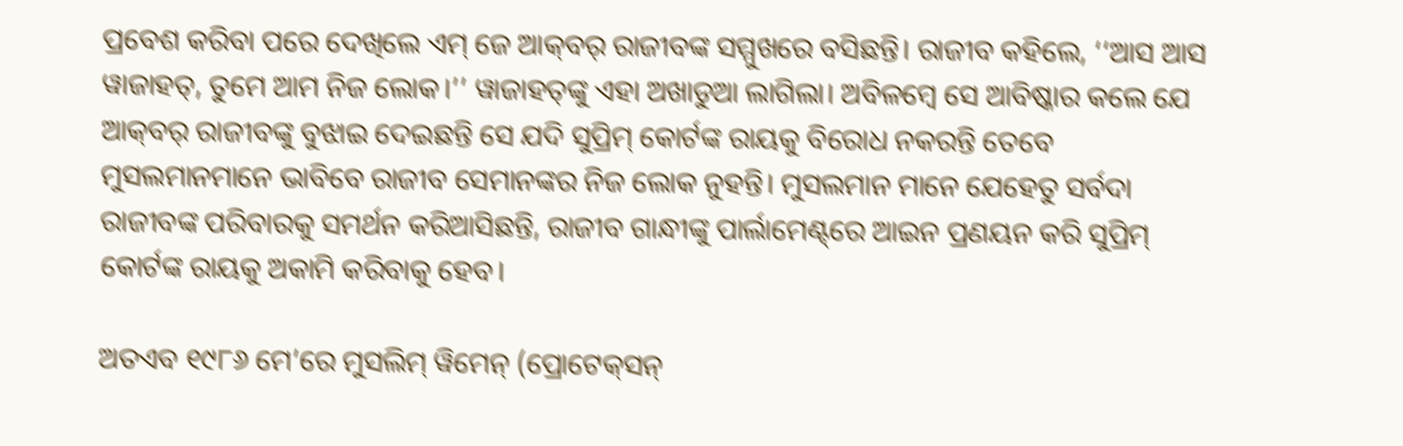ପ୍ରବେଶ କରିବା ପରେ ଦେଖିଲେ ଏମ୍ ଜେ ଆକ୍‌ବର୍ ରାଜୀବଙ୍କ ସମ୍ମୁଖରେ ବସିଛନ୍ତି। ରାଜୀବ କହିଲେ, ‘‘ଆସ ଆସ ୱାଜାହତ୍, ତୁମେ ଆମ ନିଜ ଲୋକ।’’ ୱାଜାହତ୍‌ଙ୍କୁ ଏହା ଅଖାଡୁଆ ଲାଗିଲା। ଅବିଳମ୍ବେ ସେ ଆବିଷ୍କାର କଲେ ଯେ ଆକ୍‌ବର୍ ରାଜୀବଙ୍କୁ ବୁଝାଇ ଦେଇଛନ୍ତି ସେ ଯଦି ସୁପ୍ରିମ୍ କୋର୍ଟଙ୍କ ରାୟକୁ ବିରୋଧ ନକରନ୍ତି ତେବେ ମୁସଲମାନମାନେ ଭାବିବେ ରାଜୀବ ସେମାନଙ୍କର ନିଜ ଲୋକ ନୁହନ୍ତି। ମୁସଲମାନ ମାନେ ଯେହେତୁ ସର୍ବଦା  ରାଜୀବଙ୍କ ପରିବାରକୁ ସମର୍ଥନ କରିଆସିଛନ୍ତି, ରାଜୀବ ଗାନ୍ଧୀଙ୍କୁ ପାର୍ଲାମେଣ୍ଟ୍‌ରେ ଆଇନ ପ୍ରଣୟନ କରି ସୁପ୍ରିମ୍ କୋର୍ଟଙ୍କ ରାୟକୁ ଅକାମି କରିବାକୁ ହେବ।

ଅତଏବ ୧୯୮୬ ମେ’ରେ ମୁସଲିମ୍ ୱିମେନ୍ (ପ୍ରୋଟେକ୍‌ସନ୍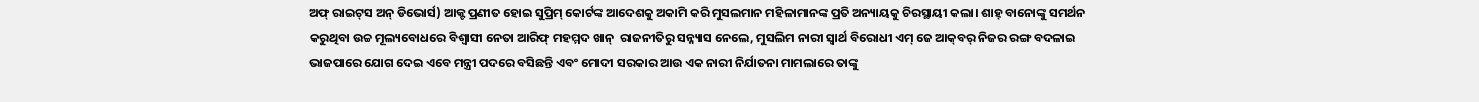ଅଫ୍ ରାଇଟ୍‌ସ ଅନ୍ ଡିଭୋର୍ସ) ଆକ୍ଟ ପ୍ରଣୀତ ହୋଇ ସୁପ୍ରିମ୍ କୋର୍ଟଙ୍କ ଆଦେଶକୁ ଅକାମି କରି ମୁସଲମାନ ମହିଳାମାନଙ୍କ ପ୍ରତି ଅନ୍ୟାୟକୁ ଚିରସ୍ଥାୟୀ କଲା। ଶାହ୍ ବାନୋଙ୍କୁ ସମର୍ଥନ କରୁଥିବା ଉଚ୍ଚ ମୂଲ୍ୟବୋଧରେ ବିଶ୍ବାସୀ ନେତା ଆରିଫ୍ ମହମ୍ମଦ ଖାନ୍  ରାଜନୀତିରୁ ସନ୍ନ୍ୟାସ ନେଲେ, ମୁସଲିମ ନାରୀ ସ୍ବାର୍ଥ ବିରୋଧୀ ଏମ୍ ଜେ ଆକ୍‌ବର୍ ନିଜର ରଙ୍ଗ ବଦଳାଇ ଭାଜପାରେ ଯୋଗ ଦେଇ ଏବେ ମନ୍ତ୍ରୀ ପଦରେ ବସିଛନ୍ତି ଏବଂ ମୋଦୀ ସରକାର ଆଉ ଏକ ନାରୀ ନିର୍ଯାତନା ମାମଲାରେ ତାଙ୍କୁ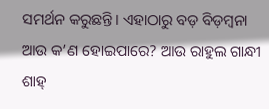ସମର୍ଥନ କରୁଛନ୍ତି। ଏହାଠାରୁ ବଡ଼ ବିଡ଼ମ୍ବନା ଆଉ କ’ଣ ହୋଇପାରେ? ଆଉ ରାହୁଲ ଗାନ୍ଧୀ ଶାହ୍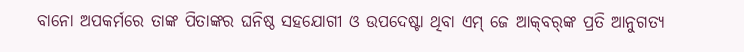ବାନୋ ଅପକର୍ମରେ ତାଙ୍କ ପିତାଙ୍କର ଘନିଷ୍ଠ ସହଯୋଗୀ ଓ ଉପଦେଷ୍ଟା ଥିବା ଏମ୍ ଜେ ଆକ୍‌ବର୍‌ଙ୍କ ପ୍ରତି ଆନୁଗତ୍ୟ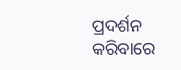ପ୍ରଦର୍ଶନ କରିବାରେ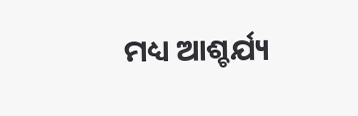ମଧ୍ୟ ଆଶ୍ଚର୍ଯ୍ୟ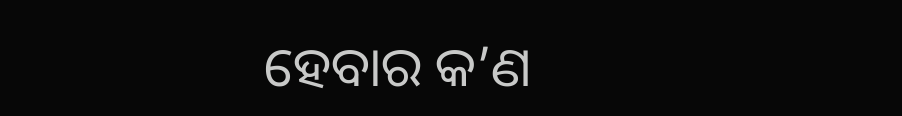ହେବାର କ’ଣ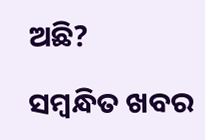ଅଛି?

ସମ୍ବନ୍ଧିତ ଖବର